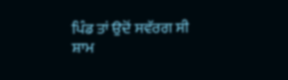ਪਿੰਡ ਤਾਂ ਉਦੋਂ ਸਵੱਰਗ ਸੀ
ਸ਼ਾਮ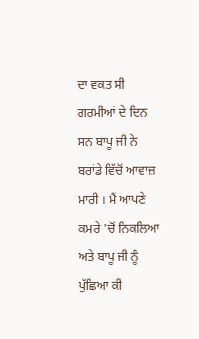ਦਾ ਵਕਤ ਸੀ ਗਰਮੀਆਂ ਦੇ ਦਿਨ ਸਨ ਬਾਪੂ ਜੀ ਨੇ ਬਰਾਂਡੇ ਵਿੱਚੋਂ ਆਵਾਜ਼ ਮਾਰੀ । ਮੈਂ ਆਪਣੇ ਕਮਰੇ 'ਚੋਂ ਨਿਕਲਿਆ ਅਤੇ ਬਾਪੂ ਜੀ ਨੂੰ ਪੁੱਛਿਆ ਕੀ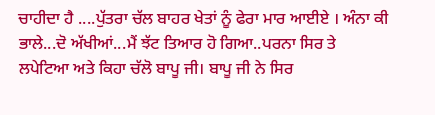ਚਾਹੀਦਾ ਹੈ ....ਪੁੱਤਰਾ ਚੱਲ ਬਾਹਰ ਖੇਤਾਂ ਨੂੰ ਫੇਰਾ ਮਾਰ ਆਈਏ । ਅੰਨਾ ਕੀ ਭਾਲੇ...ਦੋ ਅੱਖੀਆਂ...ਮੈਂ ਝੱਟ ਤਿਆਰ ਹੋ ਗਿਆ..ਪਰਨਾ ਸਿਰ ਤੇ ਲਪੇਟਿਆ ਅਤੇ ਕਿਹਾ ਚੱਲੋ ਬਾਪੂ ਜੀ। ਬਾਪੂ ਜੀ ਨੇ ਸਿਰ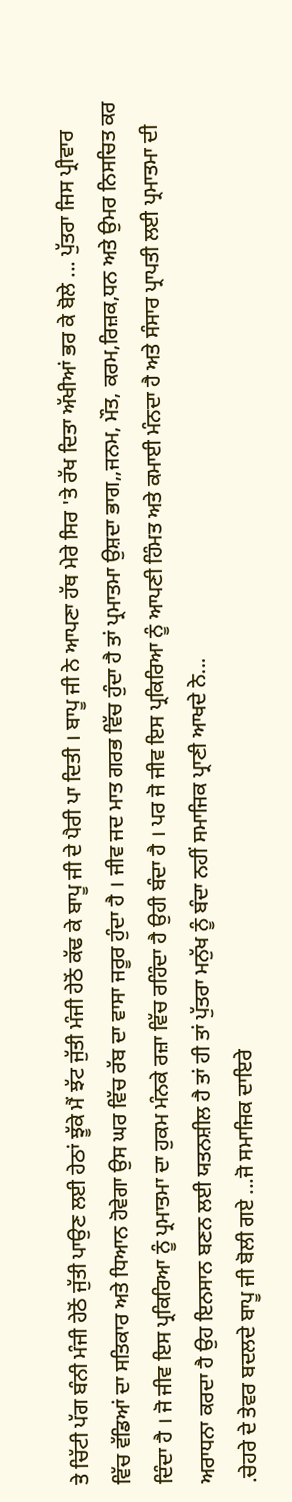ਤੇ ਚਿੱਟੀ ਪੱਗ ਬੰਨੀ ਮੰਜੀ ਹੇਠੋਂ ਜੁੱਤੀ ਪਾਉਣ ਲਈ ਹੇਠਾਂ ਝੂੱਕੇ ਮੈਂ ਝੱਟ ਜੁੱਤੀ ਮੰਜੀ ਹੇਠੋਂ ਕੱਢ ਕੇ ਬਾਪੂ ਜੀ ਦੇ ਪੈਰੀ ਪਾ ਦਿਤੀ । ਬਾਪੂ ਜੀ ਨੇ ਆਪਣਾ ਹੱਥ ਮੇਰੇ ਸਿਰ 'ਤੇ ਰੱਖ ਦਿਤਾ ਅੱਖੀਆਂ ਭਰ ਕੇ ਬੋਲੇ ... ਪੁੱਤਰਾ ਜਿਸ ਪ੍ਰੀਵਾਰ ਵਿੱਚ ਵੱਡਿਆਂ ਦਾ ਸਤਿਕਾਰ ਅਤੇ ਧਿਆਨ ਹੋਵੇਗਾ ਉਸ ਘਰ ਵਿੱਚ ਰੱਬ ਦਾ ਵਾਸਾ ਜਰੂਰ ਹੁੰਦਾ ਹੈ । ਜੀਵ ਜਦ ਮਾਤ ਗਰਭ ਵਿੱਚ ਹੁੰਦਾ ਹੈ ਤਾਂ ਪ੍ਰਮਾਤਮਾ ਉਸ਼ਦਾ ਭਾਗ,,ਜਨਮ, ਮੌਤ, ਕਰਮ,ਰਿਜ਼ਕ,ਧਨ ਅਤੇ ਉਮਰ ਨਿਸਚਿਤ ਕਰ ਦਿੰਦਾ ਹੈ । ਜੋ ਜੀਵ ਇਸ ਪ੍ਰਕਿਰਿਆ ਨੂੰ ਪ੍ਰਮਾਤਮਾ ਦਾ ਹੁਕਮ ਮੰਨਕੇ ਰਜ਼ਾ ਵਿੱਚ ਰਹਿੰਦਾ ਹੈ ਉਹੀ ਬੰਦਾ ਹੈ । ਪਰ ਜੋ ਜੀਵ ਇਸ ਪ੍ਰਕਿਰਿਆ ਨੂੰ ਆਪਣੀ ਹਿੰਮਤ ਅਤੇ ਕਮਾਈ ਮੰਨਦਾ ਹੈ ਅਤੇ ਸੰਸਾਰ ਪ੍ਰਾਪਤੀ ਲਈ ਪ੍ਰਮਾਤਮਾ ਦੀ ਅਰਾਧਨਾ ਕਰਦਾ ਹੈ ਉਹ ਇਨਸਾਨ ਬਣਨ ਲਈ ਯਤਨਸ਼ੀਲ ਹੈ ਤਾਂ ਹੀ ਤਾਂ ਪੁੱਤਰਾ ਮਨੁੱਖ ਨੂੰ ਬੰਦਾ ਨਹੀਂ ਸਮਾਜਿਕ ਪ੍ਰਾਣੀ ਆਖਦੇ ਨੇ...
.ਚੇਹਰੇ ਦੇ ਤੇਵਰ ਬਦਲਦੇ ਬਾਪੂ ਜੀ ਬੋਲੀ ਗਏ ...ਜੋ ਸਮਾਜਿਕ ਦਾਇਰੇ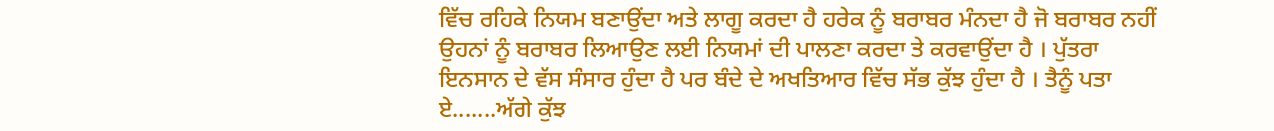ਵਿੱਚ ਰਹਿਕੇ ਨਿਯਮ ਬਣਾਉਂਦਾ ਅਤੇ ਲਾਗੂ ਕਰਦਾ ਹੈ ਹਰੇਕ ਨੂੰ ਬਰਾਬਰ ਮੰਨਦਾ ਹੈ ਜੋ ਬਰਾਬਰ ਨਹੀਂ ਉਹਨਾਂ ਨੂੰ ਬਰਾਬਰ ਲਿਆਉਣ ਲਈ ਨਿਯਮਾਂ ਦੀ ਪਾਲਣਾ ਕਰਦਾ ਤੇ ਕਰਵਾਉਂਦਾ ਹੈ । ਪੁੱਤਰਾ ਇਨਸਾਨ ਦੇ ਵੱਸ ਸੰਸਾਰ ਹੁੰਦਾ ਹੈ ਪਰ ਬੰਦੇ ਦੇ ਅਖਤਿਆਰ ਵਿੱਚ ਸੱਭ ਕੁੱਝ ਹੁੰਦਾ ਹੈ । ਤੈਨੂੰ ਪਤਾ ਏ.......ਅੱਗੇ ਕੁੱਝ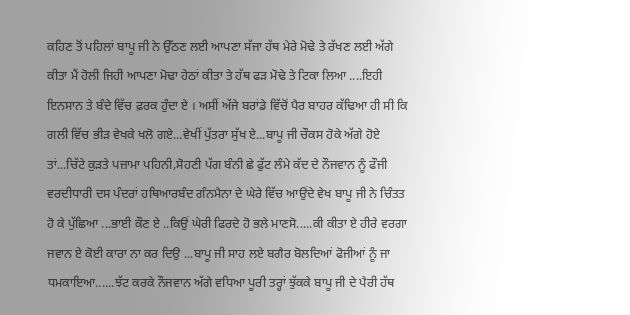ਕਹਿਣ ਤੋਂ ਪਹਿਲਾਂ ਬਾਪੂ ਜੀ ਨੇ ਉੱਠਣ ਲਈ ਆਪਣਾ ਸੱਜਾ ਹੱਥ ਮੇਰੇ ਮੋਢੇ ਤੇ ਰੱਖਣ ਲਈ ਅੱਗੇ ਕੀਤਾ ਮੈਂ ਹੋਲੀ ਜਿਹੀ ਆਪਣਾ ਮੋਢਾ ਹੇਠਾਂ ਕੀਤਾ ਤੇ ਹੱਥ ਫੜ ਮੋਢੇ ਤੇ ਟਿਕਾ ਲਿਆ ....ਇਹੀ ਇਨਸਾਨ ਤੇ ਬੰਦੇ ਵਿੱਚ ਫ਼ਰਕ ਹੁੰਦਾ ਏ । ਅਸੀਂ ਅੱਜੇ ਬਰਾਂਡੇ ਵਿੱਚੋਂ ਪੈਰ ਬਾਹਰ ਕੱਢਿਆ ਹੀ ਸੀ ਕਿ ਗਲੀ ਵਿੱਚ ਭੀੜ ਵੇਖਕੇ ਖਲੋ ਗਏ...ਵੇਖੀਂ ਪੁੱਤਰਾ ਸੁੱਖ ਏ...ਬਾਪੂ ਜੀ ਚੌਕਸ ਹੋਕੇ ਅੱਗੇ ਹੋਏ ਤਾਂ...ਚਿੱਟੇ ਕੁੜਤੇ ਪਜ਼ਾਮਾ ਪਹਿਨੀ,ਸੋਹਣੀ ਪੱਗ ਬੰਨੀ ਛੇ ਫੁੱਟ ਲੰਮੇ ਕੱਦ ਦੇ ਨੌਜਵਾਨ ਨੂੰ ਫੌਜੀ ਵਰਦੀਧਾਰੀ ਦਸ ਪੰਦਰਾਂ ਹਥਿਆਰਬੰਦ ਗੰਨਮੈਨਾ ਦੇ ਘੇਰੇ ਵਿੱਚ ਆਉਂਦੇ ਵੇਖ ਬਾਪੂ ਜੀ ਨੇ ਚਿੰਤਤ ਹੋ ਕੇ ਪੁੱਛਿਆ ...ਭਾਈ ਕੌਣ ਏ ..ਕਿਉਂ ਘੇਰੀ ਫਿਰਦੇ ਹੋ ਭਲੇ ਮਾਣਸੋ.....ਕੀ ਕੀਤਾ ਏ ਹੀਰੇ ਵਰਗਾ ਜਵਾਨ ਏ ਕੋਈ ਕਾਰਾ ਨਾ ਕਰ ਦਿਉ ...ਬਾਪੂ ਜੀ ਸਾਹ ਲਏ ਬਗੈਰ ਬੋਲਦਿਆਂ ਫੋਜੀਆਂ ਨੂੰ ਜਾ ਧਮਕਾਇਆ......ਝੱਟ ਕਰਕੇ ਨੌਜਵਾਨ ਅੱਗੇ ਵਧਿਆ ਪੂਰੀ ਤਰ੍ਹਾਂ ਝੁੱਕਕੇ ਬਾਪੂ ਜੀ ਦੇ ਪੈਰੀ ਹੱਥ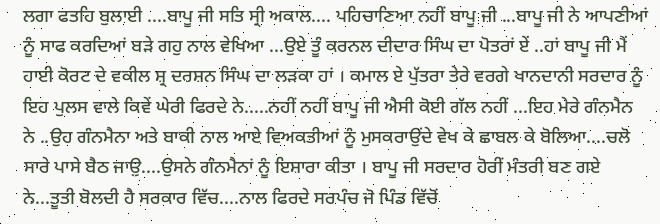ਲਗਾ ਫਤਹਿ ਬੁਲਾਈ ....ਬਾਪੂ ਜੀ ਸਤਿ ਸ੍ਰੀ ਅਕਾਲ.... ਪਹਿਚਾਣਿਆ ਨਹੀਂ ਬਾਪੂ ਜੀ ...ਬਾਪੂ ਜੀ ਨੇ ਆਪਣੀਆਂ ਨੂੰ ਸਾਫ ਕਰਦਿਆਂ ਬੜੇ ਗਹੁ ਨਾਲ ਵੇਖਿਆ ...ਉਏ ਤੂੰ ਕਰਨਲ ਦੀਦਾਰ ਸਿੰਘ ਦਾ ਪੋਤਰਾਂ ਏਂ ..ਹਾਂ ਬਾਪੂ ਜੀ ਮੈਂ ਹਾਈ ਕੋਰਟ ਦੇ ਵਕੀਲ ਸ਼੍ਰ ਦਰਸ਼ਨ ਸਿੰਘ ਦਾ ਲੜਕਾ ਹਾਂ । ਕਮਾਲ ਏ ਪੁੱਤਰਾ ਤੇਰੇ ਵਰਗੇ ਖਾਨਦਾਨੀ ਸਰਦਾਰ ਨੂੰ ਇਹ ਪੁਲਸ ਵਾਲੇ ਕਿਵੇਂ ਘੇਰੀ ਫਿਰਦੇ ਨੇ.....ਨਹੀਂ ਨਹੀਂ ਬਾਪੂ ਜੀ ਐਸੀ ਕੋਈ ਗੱਲ ਨਹੀਂ ...ਇਹ ਮੇਰੇ ਗੰਨਮੈਨ ਨੇ ..ਉਹ ਗੰਨਮੈਨਾ ਅਤੇ ਬਾਕੀ ਨਾਲ ਆਏ ਵਿਅਕਤੀਆਂ ਨੂੰ ਮੁਸਕਰਾਉਂਦੇ ਵੇਖ ਕੇ ਛਾਬਲ ਕੇ ਬੋਲਿਆ....ਚਲੋ ਸਾਰੇ ਪਾਸੇ ਬੈਠ ਜਾਉ....ਉਸਨੇ ਗੰਨਮੈਨਾਂ ਨੂੰ ਇਸ਼ਾਰਾ ਕੀਤਾ । ਬਾਪੂ ਜੀ ਸਰਦਾਰ ਹੋਰੀਂ ਮੰਤਰੀ ਬਣ ਗਏ ਨੇ...ਤੂਤੀ ਬੋਲਦੀ ਹੈ ਸਰਕਾਰ ਵਿੱਚ....ਨਾਲ ਫਿਰਦੇ ਸਰਪੰਚ ਜੋ ਪਿੰਡ ਵਿੱਚੋਂ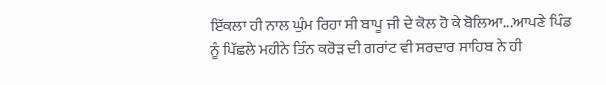ਇੱਕਲਾ ਹੀ ਨਾਲ ਘੁੰਮ ਰਿਹਾ ਸੀ ਬਾਪੂ ਜੀ ਦੇ ਕੋਲ ਹੋ ਕੇ ਬੋਲਿਆ...ਆਪਣੇ ਪਿੰਡ ਨੂੰ ਪਿੱਛਲੇ ਮਹੀਨੇ ਤਿੰਨ ਕਰੋੜ ਦੀ ਗਰਾਂਟ ਵੀ ਸਰਦਾਰ ਸਾਹਿਬ ਨੇ ਹੀ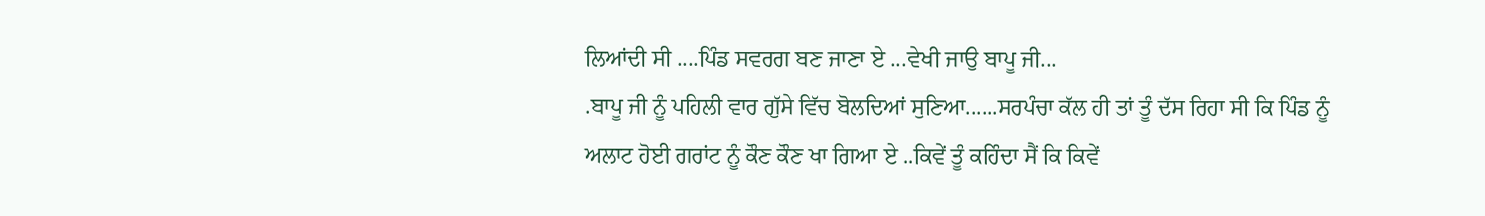ਲਿਆਂਦੀ ਸੀ ....ਪਿੰਡ ਸਵਰਗ ਬਣ ਜਾਣਾ ਏ ...ਵੇਖੀ ਜਾਉ ਬਾਪੂ ਜੀ...
.ਬਾਪੂ ਜੀ ਨੂੰ ਪਹਿਲੀ ਵਾਰ ਗੁੱਸੇ ਵਿੱਚ ਬੋਲਦਿਆਂ ਸੁਣਿਆ......ਸਰਪੰਚਾ ਕੱਲ ਹੀ ਤਾਂ ਤੂੰ ਦੱਸ ਰਿਹਾ ਸੀ ਕਿ ਪਿੰਡ ਨੂੰ ਅਲਾਟ ਹੋਈ ਗਰਾਂਟ ਨੂੰ ਕੌਣ ਕੌਣ ਖਾ ਗਿਆ ਏ ..ਕਿਵੇਂ ਤੂੰ ਕਹਿੰਦਾ ਸੈਂ ਕਿ ਕਿਵੇਂ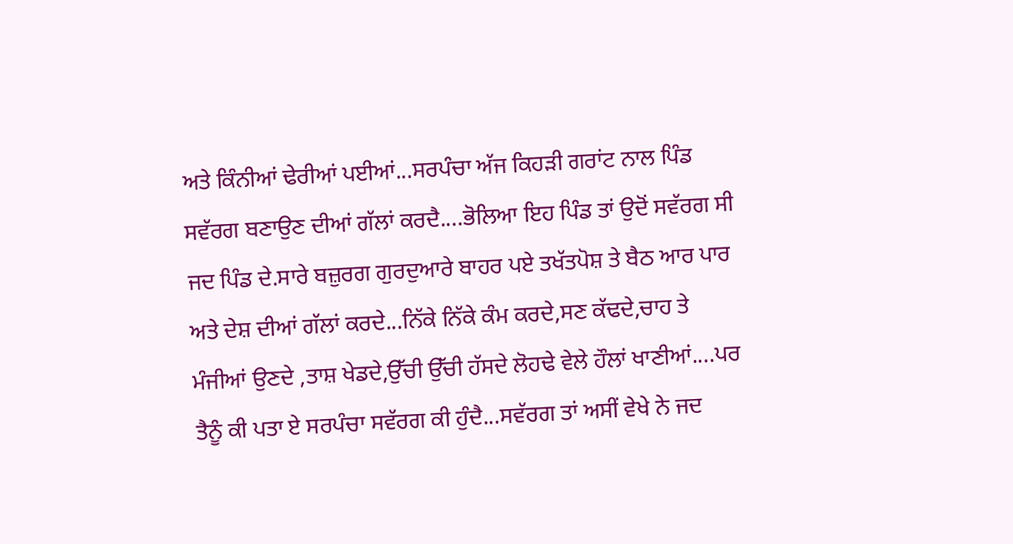ਅਤੇ ਕਿੰਨੀਆਂ ਢੇਰੀਆਂ ਪਈਆਂ...ਸਰਪੰਚਾ ਅੱਜ ਕਿਹੜੀ ਗਰਾਂਟ ਨਾਲ ਪਿੰਡ ਸਵੱਰਗ ਬਣਾਉਣ ਦੀਆਂ ਗੱਲਾਂ ਕਰਦੈ....ਭੋਲਿਆ ਇਹ ਪਿੰਡ ਤਾਂ ਉਦੋਂ ਸਵੱਰਗ ਸੀ ਜਦ ਪਿੰਡ ਦੇ.ਸਾਰੇ ਬਜ਼ੁਰਗ ਗੁਰਦੁਆਰੇ ਬਾਹਰ ਪਏ ਤਖੱਤਪੋਸ਼ ਤੇ ਬੈਠ ਆਰ ਪਾਰ ਅਤੇ ਦੇਸ਼ ਦੀਆਂ ਗੱਲਾਂ ਕਰਦੇ...ਨਿੱਕੇ ਨਿੱਕੇ ਕੰਮ ਕਰਦੇ,ਸਣ ਕੱਢਦੇ,ਚਾਹ ਤੇ ਮੰਜੀਆਂ ਉਣਦੇ ,ਤਾਸ਼ ਖੇਡਦੇ,ਉੱਚੀ ਉੱਚੀ ਹੱਸਦੇ ਲੋਹਢੇ ਵੇਲੇ ਹੌਲਾਂ ਖਾਣੀਆਂ....ਪਰ ਤੈਨੂੰ ਕੀ ਪਤਾ ਏ ਸਰਪੰਚਾ ਸਵੱਰਗ ਕੀ ਹੁੰਦੈ...ਸਵੱਰਗ ਤਾਂ ਅਸੀਂ ਵੇਖੇ ਨੇ ਜਦ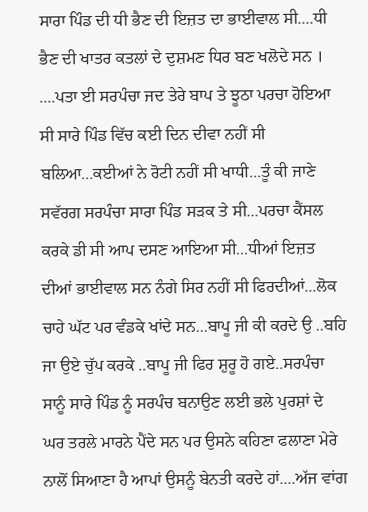ਸਾਰਾ ਪਿੰਡ ਦੀ ਧੀ ਭੈਣ ਦੀ ਇਜ਼ਤ ਦਾ ਭਾਈਵਾਲ ਸੀ....ਧੀ ਭੈਣ ਦੀ ਖਾਤਰ ਕਤਲਾਂ ਦੇ ਦੁਸ਼ਮਣ ਧਿਰ ਬਣ ਖਲੋਦੇ ਸਨ । ....ਪਤਾ ਈ ਸਰਪੰਚਾ ਜਦ ਤੇਰੇ ਬਾਪ ਤੇ ਝੂਠਾ ਪਰਚਾ ਹੋਇਆ ਸੀ ਸਾਰੇ ਪਿੰਡ ਵਿੱਚ ਕਈ ਦਿਨ ਦੀਵਾ ਨਹੀਂ ਸੀ ਬਲਿਆ...ਕਈਆਂ ਨੇ ਰੋਟੀ ਨਹੀਂ ਸੀ ਖਾਧੀ...ਤੂੰ ਕੀ ਜਾਣੇ ਸਵੱਰਗ ਸਰਪੰਚਾ ਸਾਰਾ ਪਿੰਡ ਸੜਕ ਤੇ ਸੀ...ਪਰਚਾ ਕੈਂਸਲ ਕਰਕੇ ਡੀ ਸੀ ਆਪ ਦਸਣ ਆਇਆ ਸੀ...ਧੀਆਂ ਇਜ਼ਤ ਦੀਆਂ ਭਾਈਵਾਲ ਸਨ ਨੰਗੇ ਸਿਰ ਨਹੀਂ ਸੀ ਫਿਰਦੀਆਂ...ਲੋਕ ਚਾਹੇ ਘੱਟ ਪਰ ਵੰਡਕੇ ਖਾਂਦੇ ਸਨ...ਬਾਪੂ ਜੀ ਕੀ ਕਰਦੇ ਉ ..ਬਹਿ ਜਾ ਉਏ ਚੁੱਪ ਕਰਕੇ ..ਬਾਪੂ ਜੀ ਫਿਰ ਸ਼ੁਰੂ ਹੋ ਗਏ..ਸਰਪੰਚਾ ਸਾਨੂੰ ਸਾਰੇ ਪਿੰਡ ਨੂੰ ਸਰਪੰਚ ਬਨਾਉਣ ਲਈ ਭਲੇ ਪੁਰਸ਼ਾਂ ਦੇ ਘਰ ਤਰਲੇ ਮਾਰਨੇ ਪੈਂਦੇ ਸਨ ਪਰ ਉਸਨੇ ਕਹਿਣਾ ਫਲਾਣਾ ਮੇਰੇ ਨਾਲੋਂ ਸਿਆਣਾ ਹੈ ਆਪਾਂ ਉਸਨੂੰ ਬੇਨਤੀ ਕਰਦੇ ਹਾਂ....ਅੱਜ ਵਾਂਗ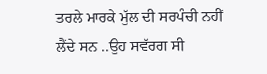ਤਰਲੇ ਮਾਰਕੇ ਮੁੱਲ ਦੀ ਸਰਪੰਚੀ ਨਹੀਂ ਲੈਂਦੇ ਸਨ ..ਉਹ ਸਵੱਰਗ ਸੀ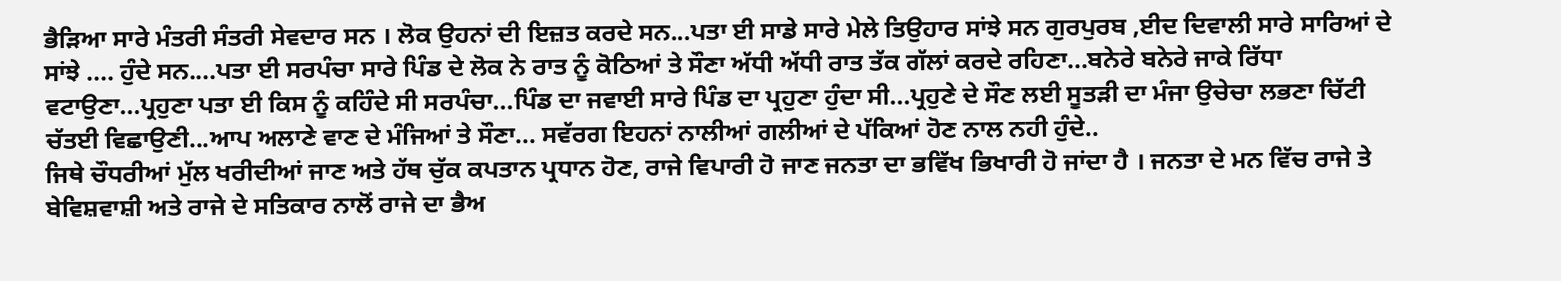ਭੈੜਿਆ ਸਾਰੇ ਮੰਤਰੀ ਸੰਤਰੀ ਸੇਵਦਾਰ ਸਨ । ਲੋਕ ਉਹਨਾਂ ਦੀ ਇਜ਼ਤ ਕਰਦੇ ਸਨ...ਪਤਾ ਈ ਸਾਡੇ ਸਾਰੇ ਮੇਲੇ ਤਿਉਹਾਰ ਸਾਂਝੇ ਸਨ ਗੁਰਪੁਰਬ ,ਈਦ ਦਿਵਾਲੀ ਸਾਰੇ ਸਾਰਿਆਂ ਦੇ ਸਾਂਝੇ .... ਹੁੰਦੇ ਸਨ....ਪਤਾ ਈ ਸਰਪੰਚਾ ਸਾਰੇ ਪਿੰਡ ਦੇ ਲੋਕ ਨੇ ਰਾਤ ਨੂੰ ਕੋਠਿਆਂ ਤੇ ਸੌਣਾ ਅੱਧੀ ਅੱਧੀ ਰਾਤ ਤੱਕ ਗੱਲਾਂ ਕਰਦੇ ਰਹਿਣਾ...ਬਨੇਰੇ ਬਨੇਰੇ ਜਾਕੇ ਰਿੱਧਾ ਵਟਾਉਣਾ...ਪ੍ਰਹੁਣਾ ਪਤਾ ਈ ਕਿਸ ਨੂੰ ਕਹਿੰਦੇ ਸੀ ਸਰਪੰਚਾ...ਪਿੰਡ ਦਾ ਜਵਾਈ ਸਾਰੇ ਪਿੰਡ ਦਾ ਪ੍ਰਹੁਣਾ ਹੁੰਦਾ ਸੀ...ਪ੍ਰਹੁਣੇ ਦੇ ਸੌਣ ਲਈ ਸੂਤੜੀ ਦਾ ਮੰਜਾ ਉਚੇਚਾ ਲਭਣਾ ਚਿੱਟੀ ਚੱਤਈ ਵਿਛਾਉਣੀ...ਆਪ ਅਲਾਣੇ ਵਾਣ ਦੇ ਮੰਜਿਆਂ ਤੇ ਸੌਣਾ... ਸਵੱਰਗ ਇਹਨਾਂ ਨਾਲੀਆਂ ਗਲੀਆਂ ਦੇ ਪੱਕਿਆਂ ਹੋਣ ਨਾਲ ਨਹੀ ਹੁੰਦੇ..
ਜਿਥੇ ਚੌਧਰੀਆਂ ਮੁੱਲ ਖਰੀਦੀਆਂ ਜਾਣ ਅਤੇ ਹੱਥ ਚੁੱਕ ਕਪਤਾਨ ਪ੍ਰਧਾਨ ਹੋਣ, ਰਾਜੇ ਵਿਪਾਰੀ ਹੋ ਜਾਣ ਜਨਤਾ ਦਾ ਭਵਿੱਖ ਭਿਖਾਰੀ ਹੋ ਜਾਂਦਾ ਹੈ । ਜਨਤਾ ਦੇ ਮਨ ਵਿੱਚ ਰਾਜੇ ਤੇ ਬੇਵਿਸ਼ਵਾਸ਼ੀ ਅਤੇ ਰਾਜੇ ਦੇ ਸਤਿਕਾਰ ਨਾਲੋਂ ਰਾਜੇ ਦਾ ਭੈਅ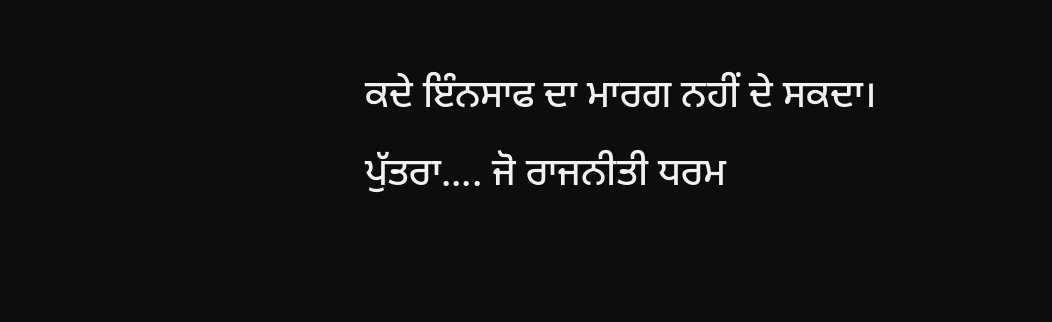ਕਦੇ ਇੰਨਸਾਫ ਦਾ ਮਾਰਗ ਨਹੀਂ ਦੇ ਸਕਦਾ। ਪੁੱਤਰਾ.... ਜੋ ਰਾਜਨੀਤੀ ਧਰਮ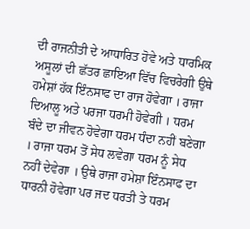ਦੀ ਰਾਜਨੀਤੀ ਦੇ ਆਧਾਰਿਤ ਹੋਵੇ ਅਤੇ ਧਾਰਮਿਕ ਅਸੂਲਾਂ ਦੀ ਛੱਤਰ ਛਾਇਆ ਵਿੱਚ ਵਿਚਰੇਗੀ ਉਥੇ ਹਮੇਸ਼ਾਂ ਹੱਕ ਇੰਨਸਾਫ ਦਾ ਰਾਜ ਹੋਵੇਗਾ । ਰਾਜਾ ਦਿਆਲੂ ਅਤੇ ਪਰਜਾ ਧਰਮੀ ਹੋਵੇਗੀ । ਧਰਮ ਬੰਦੇ ਦਾ ਜੀਵਨ ਹੋਵੇਗਾ ਧਰਮ ਧੰਦਾ ਨਹੀਂ ਬਣੇਗਾ । ਰਾਜਾ ਧਰਮ ਤੋਂ ਸੇਧ ਲਵੇਗਾ ਧਰਮ ਨੂੰ ਸੇਧ ਨਹੀਂ ਦੇਵੇਗਾ । ਉਥੇ ਰਾਜਾ ਹਮੇਸ਼ਾ ਇੰਨਸਾਫ ਦਾ ਧਾਰਨੀ ਹੋਵੇਗਾ ਪਰ ਜਦ ਧਰਤੀ ਤੇ ਧਰਮ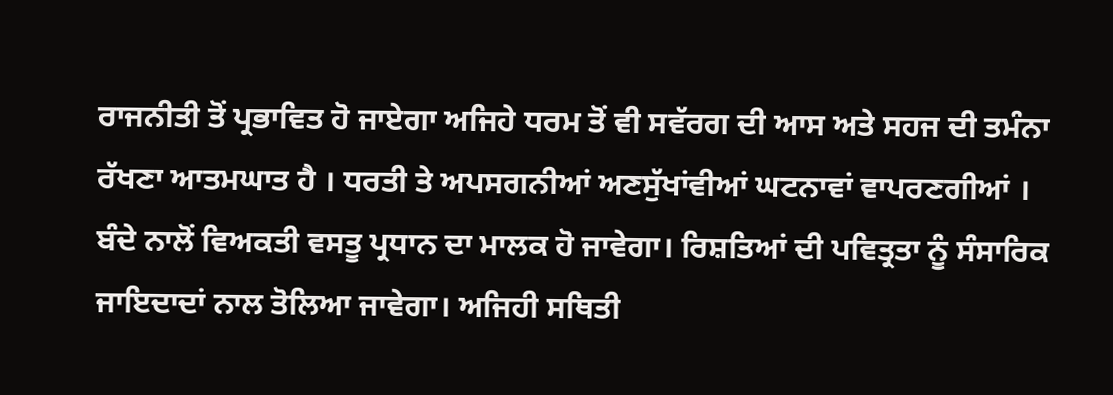ਰਾਜਨੀਤੀ ਤੋਂ ਪ੍ਰਭਾਵਿਤ ਹੋ ਜਾਏਗਾ ਅਜਿਹੇ ਧਰਮ ਤੋਂ ਵੀ ਸਵੱਰਗ ਦੀ ਆਸ ਅਤੇ ਸਹਜ ਦੀ ਤਮੰਨਾ ਰੱਖਣਾ ਆਤਮਘਾਤ ਹੈ । ਧਰਤੀ ਤੇ ਅਪਸਗਨੀਆਂ ਅਣਸੁੱਖਾਂਵੀਆਂ ਘਟਨਾਵਾਂ ਵਾਪਰਣਗੀਆਂ । ਬੰਦੇ ਨਾਲੋਂ ਵਿਅਕਤੀ ਵਸਤੂ ਪ੍ਰਧਾਨ ਦਾ ਮਾਲਕ ਹੋ ਜਾਵੇਗਾ। ਰਿਸ਼ਤਿਆਂ ਦੀ ਪਵਿਤ੍ਰਤਾ ਨੂੰ ਸੰਸਾਰਿਕ ਜਾਇਦਾਦਾਂ ਨਾਲ ਤੋਲਿਆ ਜਾਵੇਗਾ। ਅਜਿਹੀ ਸਥਿਤੀ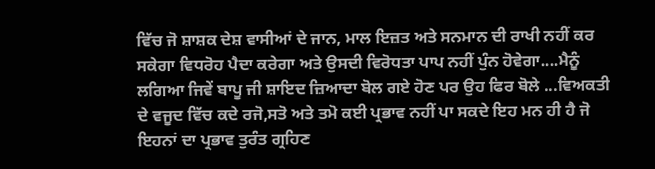ਵਿੱਚ ਜੋ ਸ਼ਾਸ਼ਕ ਦੇਸ਼ ਵਾਸੀਆਂ ਦੇ ਜਾਨ, ਮਾਲ ਇਜ਼ਤ ਅਤੇ ਸਨਮਾਨ ਦੀ ਰਾਖੀ ਨਹੀਂ ਕਰ ਸਕੇਗਾ ਵਿਧਰੋਹ ਪੈਦਾ ਕਰੇਗਾ ਅਤੇ ਉਸਦੀ ਵਿਰੋਧਤਾ ਪਾਪ ਨਹੀਂ ਪੁੰਨ ਹੋਵੇਗਾ....ਮੈਨੂੰ ਲਗਿਆ ਜਿਵੇਂ ਬਾਪੂ ਜੀ ਸ਼ਾਇਦ ਜ਼ਿਆਦਾ ਬੋਲ ਗਏ ਹੋਣ ਪਰ ਉਹ ਫਿਰ ਬੋਲੇ ...ਵਿਅਕਤੀ ਦੇ ਵਜੂਦ ਵਿੱਚ ਕਦੇ ਰਜੋ,ਸਤੋ ਅਤੇ ਤਮੋ ਕਈ ਪ੍ਰਭਾਵ ਨਹੀਂ ਪਾ ਸਕਦੇ ਇਹ ਮਨ ਹੀ ਹੈ ਜੋ ਇਹਨਾਂ ਦਾ ਪ੍ਰਭਾਵ ਤੁਰੰਤ ਗ੍ਰਹਿਣ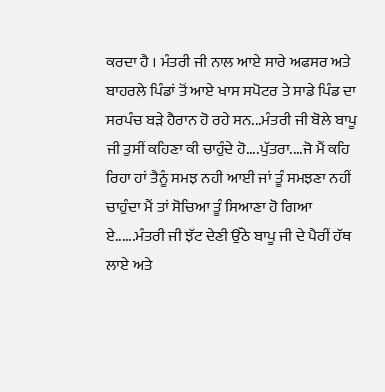ਕਰਦਾ ਹੈ । ਮੰਤਰੀ ਜੀ ਨਾਲ ਆਏ ਸਾਰੇ ਅਫਸਰ ਅਤੇ ਬਾਹਰਲੇ ਪਿੰਡਾਂ ਤੋਂ ਆਏ ਖਾਸ ਸਪੋਟਰ ਤੇ ਸਾਡੇ ਪਿੰਡ ਦਾ ਸਰਪੰਚ ਬੜੇ ਹੈਰਾਨ ਹੋ ਰਹੇ ਸਨ...ਮੰਤਰੀ ਜੀ ਬੋਲੇ ਬਾਪੂ ਜੀ ਤੁਸੀਂ ਕਹਿਣਾ ਕੀ ਚਾਹੁੰਦੇ ਹੋ....ਪੁੱਤਰਾ....ਜੋ ਮੈਂ ਕਹਿ ਰਿਹਾ ਹਾਂ ਤੈਨੂੰ ਸਮਝ ਨਹੀ ਆਈ ਜਾਂ ਤੂੰ ਸਮਝਣਾ ਨਹੀਂ ਚਾਹੁੰਦਾ ਮੈਂ ਤਾਂ ਸੋਚਿਆ ਤੂੰ ਸਿਆਣਾ ਹੋ ਗਿਆ ਏ......ਮੰਤਰੀ ਜੀ ਝੱਟ ਦੇਣੀ ਉੱਠੇ ਬਾਪੂ ਜੀ ਦੇ ਪੈਰੀਂ ਹੱਥ ਲਾਏ ਅਤੇ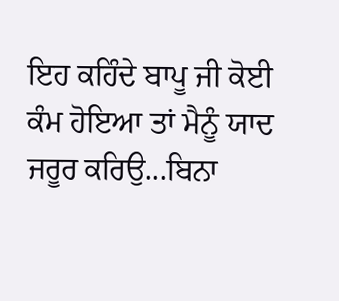ਇਹ ਕਹਿੰਦੇ ਬਾਪੂ ਜੀ ਕੋਈ ਕੰਮ ਹੋਇਆ ਤਾਂ ਮੈਨੂੰ ਯਾਦ ਜਰੂਰ ਕਰਿਉ...ਬਿਨਾ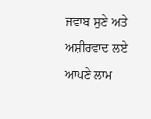ਜਵਾਬ ਸੁਣੇ ਅਤੇ ਅਸ਼ੀਰਵਾਦ ਲਏ ਆਪਣੇ ਲਾਮ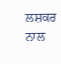ਲਸ਼ਕਰ ਨਾਲ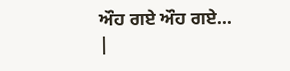ਔਹ ਗਏ ਔਹ ਗਏ...
|